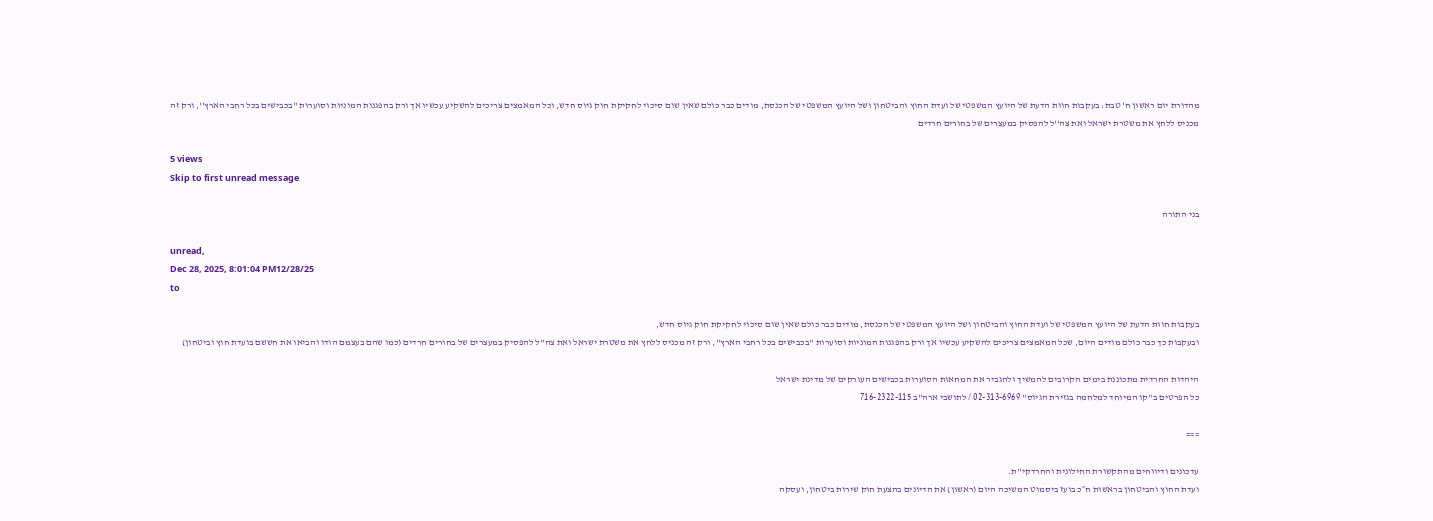מהדורת יום ראשון ח' טבת: בעקבות חוות הדעת של היועץ המשפטי של ועדת החוץ והביטחון ושל היועץ המשפטי של הכנסת, מודים כבר כולם שאין שום סיכוי לחקיקת חוק גיוס חדש, וכל המאמצים צריכים להשקיע עכשיו אך ורק בהפגנות המוניות וסוערות ''בכבישים בכל רחבי הארץ'', ורק זה מכניס ללחץ את משטרת ישראל ואת צה''ל להפסיק במעצרים של בחורים חרדים

5 views
Skip to first unread message

בני התורה

unread,
Dec 28, 2025, 8:01:04 PM12/28/25
to

בעקבות חוות הדעת של היועץ המשפטי של ועדת החוץ והביטחון ושל היועץ המשפטי של הכנסת, מודים כבר כולם שאין שום סיכוי לחקיקת חוק גיוס חדש,
ובעקבות כך כבר כולם מודים היום, שכל המאמצים צריכים להשקיע עכשיו אך ורק בהפגנות המוניות וסוערות ''בכבישים בכל רחבי הארץ'', ורק זה מכניס ללחץ את משטרת ישראל ואת צה''ל להפסיק במעצרים של בחורים חרדים (כמו שהם בעצמם הודו והביאו את חששם בועדת חוץ וביטחון)

היהדות החרדית מתכוננת בימים הקרובים להמשיך ולהגביר את המחאות הסוערות בכבישים העורקים של מדינת ישראל
כל הפרטים ב"קו המיוחד למלחמה בגזירת הגיוס" 02-313-6969 / לתושבי ארה"ב 716-2322-115

===

עדכונים ודיווחים מהתקשורת החילונית והחרדקי''ת.
ועדת החוץ והביטחון בראשות ח״כ בועז ביסמוט המשיכה היום (ראשון) את הדיונים בהצעת חוק שירות ביטחון, ועסקה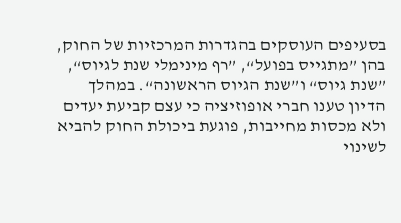בסעיפים העוסקים בהגדרות המרכזיות של החוק, בהן ”מתגייס בפועל“, ”רף מינימלי שנת לגיוס“, ”שנת גיוס“ ו”שנת הגיוס הראשונה“. במהלך הדיון טענו חברי אופוזיציה כי עצם קביעת יעדים ולא מכסות מחייבות, פוגעת ביכולת החוק להביא לשינוי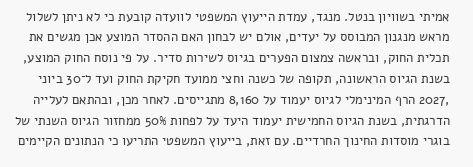אמיתי בשוויון בנטל. מנגד, עמדת הייעוץ המשפטי לוועדה קובעת כי לא ניתן לשלול מראש מנגנון המבוסס על יעדים, אולם יש לבחון האם ההסדר המוצע אכן מגשים את תכלית החוק, ובראשה צמצום הפערים בגיוס לשירות סדיר. על פי נוסח החוק המוצע, בשנת הגיוס הראשונה, תקופה של כשנה וחצי ממועד חקיקת החוק ועד ל־30 ביוני ,2027 הרף המינימלי לגיוס יעמוד על 8,160 מתגייסים. לאחר מכן, ובהתאם לעלייה הדרגתית, בשנת הגיוס החמישית יעמוד היעד על לפחות 50% ממחזור הגיוס השנתי של בוגרי מוסדות החינוך החרדיים. עם זאת, בייעוץ המשפטי התריעו כי הנתונים הקיימים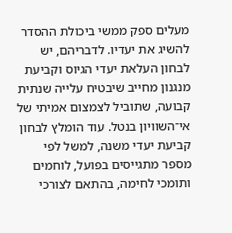מעלים ספק ממשי ביכולת ההסדר להשיג את יעדיו. לדבריהם, יש לבחון העלאת יעדי הגיוס וקביעת מנגנון מחייב שיבטיח עלייה שנתית קבועה, שתוביל לצמצום אמיתי של אי־השוויון בנטל. עוד הומלץ לבחון קביעת יעדי משנה, למשל לפי מספר מתגייסים בפועל, לוחמים ותומכי לחימה, בהתאם לצורכי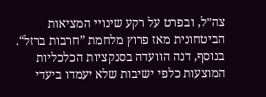צה״ל, ובפרט על רקע שינויי המציאות הביטחונית מאז פרוץ מלחמת ”חרבות ברזל“. בנוסף, דנה הוועדה בסנקציות הכלכליות המוצעות כלפי ישיבות שלא יעמדו ביעדי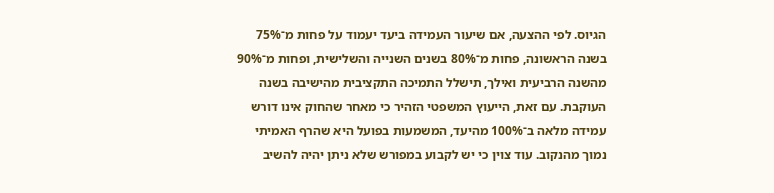הגיוס. לפי ההצעה, אם שיעור העמידה ביעד יעמוד על פחות מ־75% בשנה הראשונה, פחות מ־80% בשנים השנייה והשלישית, ופחות מ־90% מהשנה הרביעית ואילך, תישלל התמיכה התקציבית מהישיבה בשנה העוקבת. עם זאת, הייעוץ המשפטי הזהיר כי מאחר שהחוק אינו דורש עמידה מלאה ב־100% מהיעד, המשמעות בפועל היא שהרף האמיתי נמוך מהנקוב. עוד צוין כי יש לקבוע במפורש שלא ניתן יהיה להשיב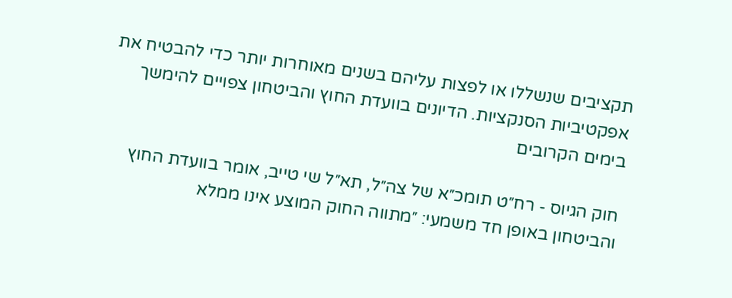תקציבים שנשללו או לפצות עליהם בשנים מאוחרות יותר כדי להבטיח את אפקטיביות הסנקציות. הדיונים בוועדת החוץ והביטחון צפויים להימשך בימים הקרובים

חוק הגיוס - רח״ט תומכ״א של צה״ל, תא״ל שי טייב, אומר בוועדת החוץ והביטחון באופן חד משמעי: ״מתווה החוק המוצע אינו ממלא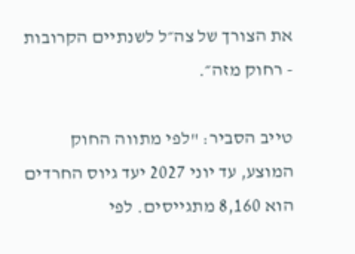את הצורך של צה״ל לשנתיים הקרובות - רחוק מזה״.

טייב הסביר: "לפי מתווה החוק המוצע, עד יוני 2027 יעד גיוס החרדים הוא 8,160 מתגייסים. לפי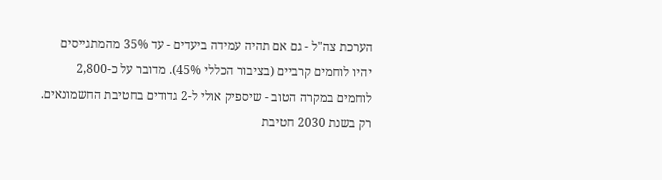הערכת צה"ל - גם אם תהיה עמידה ביעדים - עד 35% מהמתגייסים יהיו לוחמים קרביים (בציבור הכללי 45%). מדובר על כ-2,800 לוחמים במקרה הטוב - שיספיק אולי ל-2 גדודים בחטיבת החשמונאים. רק בשנת 2030 חטיבת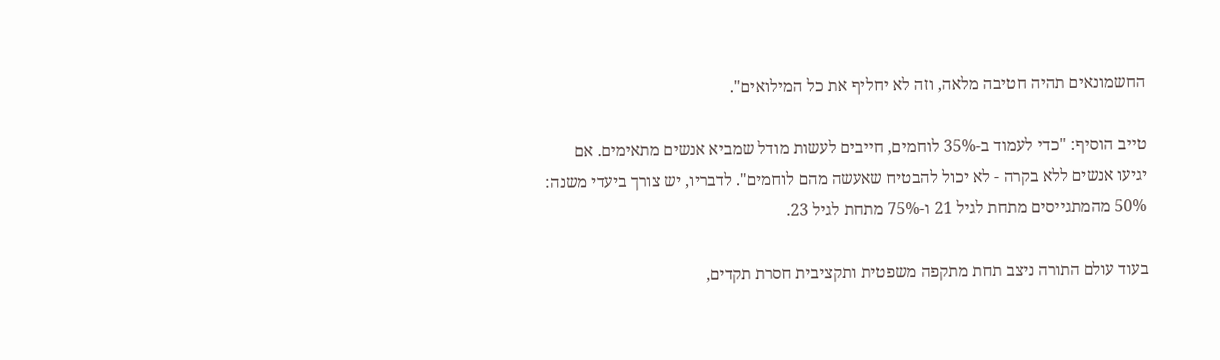החשמונאים תהיה חטיבה מלאה, וזה לא יחליף את כל המילואים".

טייב הוסיף: "כדי לעמוד ב-35% לוחמים, חייבים לעשות מודל שמביא אנשים מתאימים. אם יגיעו אנשים ללא בקרה - לא יכול להבטיח שאעשה מהם לוחמים". לדבריו, יש צורך ביעדי משנה: 50% מהמתגייסים מתחת לגיל 21 ו-75% מתחת לגיל 23.

בעוד עולם התורה ניצב תחת מתקפה משפטית ותקציבית חסרת תקדים,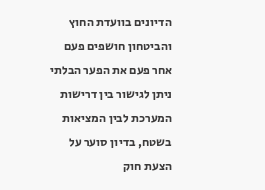הדיונים בוועדת החוץ והביטחון חושפים פעם אחר פעם את הפער הבלתי ניתן לגישור בין דרישות המערכת לבין המציאות בשטח, בדיון סוער על הצעת חוק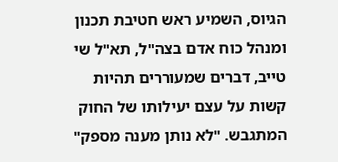הגיוס, השמיע ראש חטיבת תכנון ומנהל כוח אדם בצה"ל, תא"ל שי טייב, דברים שמעוררים תהיות קשות על עצם יעילותו של החוק המתגבש. "לא נותן מענה מספק"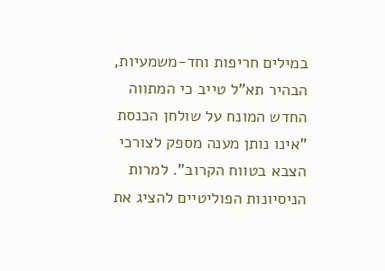במילים חריפות וחד-משמעיות, הבהיר תא"ל טייב כי המתווה החדש המונח על שולחן הכנסת "אינו נותן מענה מספק לצורכי הצבא בטווח הקרוב". למרות הניסיונות הפוליטיים להציג את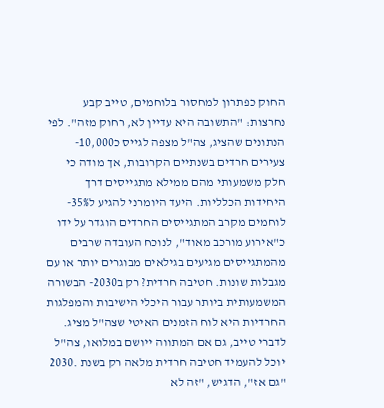החוק כפתרון למחסור בלוחמים, טייב קבע נחרצות: "התשובה היא עדיין לא, רחוק מזה". לפי הנתונים שהציג, צה"ל מצפה לגייס כ10,000- צעירים חרדים בשנתיים הקרובות, אך מודה כי חלק משמעותי מהם ממילא מתגייסים דרך היחידות הכלליות. היעד היומרני להגיע ל35%- לוחמים מקרב המתגייסים החרדים הוגדר על ידו כ"אירוע מורכב מאוד", לנוכח העובדה שרבים מהמתגייסים מגיעים בגילאים מבוגרים יותר או עם מגבלות שונות. חטיבה חרדית? רק ב2030- הבשורה המשמעותית ביותר עבור היכלי הישיבות והמפלגות החרדיות היא לוח הזמנים האיטי שצה"ל מציג. לדברי טייב, גם אם המתווה ייושם במלואו, צה"ל יוכל להעמיד חטיבה חרדית מלאה רק בשנת .2030 "גם אז", הדגיש, "זה לא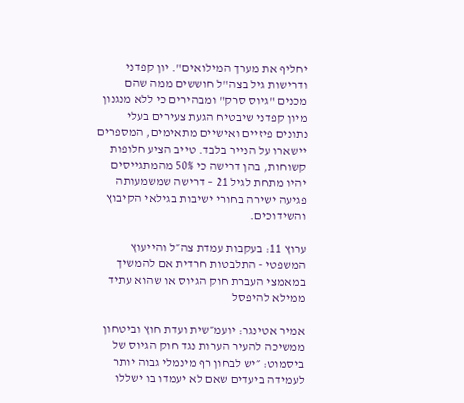יחליף את מערך המילואים". יון קפדני ודרישות גיל בצה"ל חוששים ממה שהם מכנים "גיוס סרק" ומבהירים כי ללא מנגנון מיון קפדני שיבטיח הגעת צעירים בעלי נתונים פיזיים ואישיים מתאימים, המספרים יישארו על הנייר בלבד. טייב הציע חלופות קשוחות, בהן דרישה כי 50% מהמתגייסים יהיו מתחת לגיל 21 – דרישה שמשמעותה פגיעה ישירה בחורי ישיבות בגילאי הקיבוץ והשידוכים.

ערוץ 11: בעקבות עמדת צה״ל והייעוץ המשפטי - התלבטות חרדית אם להמשיך במאמצי העברת חוק הגיוס או שהוא עתיד ממילא להיפסל

אמיר אטינגר: יועמ״שית ועדת חוץ וביטחון ממשיכה להעיר הערות נגד חוק הגיוס של ביסמוט: ״יש לבחון רף מינמלי גבוה יותר לעמידה ביעדים שאם לא יעמדו בו ישללו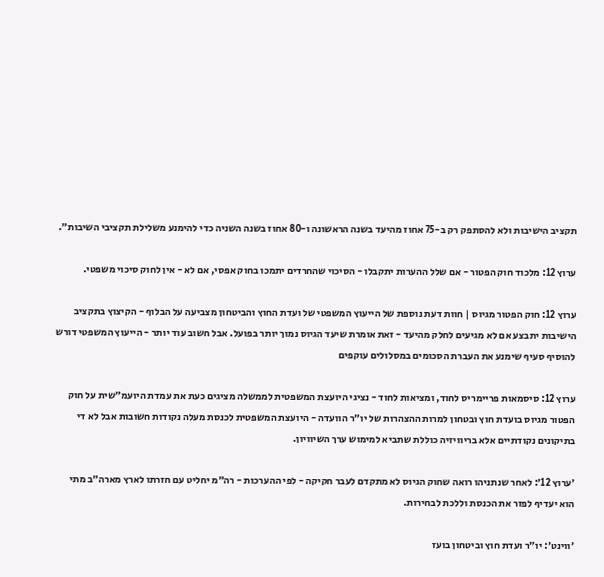תקציב הישיבות ולא להסתפק רק ב-75 אחוז מהיעד בשנה הראשונה ו-80 אחוז בשנה השניה כדי להימנע משלילת תקציבי השיבות״.

ערוץ 12: מלכוד חוק הפטור - אם שלל ההערות יתקבלו - הסיכוי שהחרדים יתמכו בחוק אפסי, אם לא - אין לחוק סיכוי משפטי.

ערוץ 12: חוק הפטור מגיוס | חוות דעת נוספת של הייעוץ המשפטי של ועדת החוץ והביטחון מצביעה על הבלוף - הקיצוץ בתקציב הישיבות יתבצע אם לא מגיעים לחלק מהיעד - זאת אומרת שיעד הגיוס נמוך יותר בפועל. אבל חשוב עוד יותר - הייעוץ המשפטי דורש להוסיף סעיף שימנע את העברת הסכומים במסלולים עוקפים

ערוץ 12: סיסמאות פריימריס לחוד, ומציאות לחוד - נציגי היועצת המשפטית לממשלה מציגים כעת את עמדת היועמ״שית על חוק הפטור מגיוס בועדת חוץ ובטחון למרות ההצהרות של יו״ר הוועדה - היועצת המשפטית לכנסת מעלה נקודות חשובות אבל לא די בתיקונים נקודתיים אלא בריוויזיה כוללת שתביא למימוש ערך השיוויון.

׳ערוץ 12׳: לאחר שנתניהו רואה שחוק הגיוס לא מתקדם לעבר חקיקה - לפי ההערכות - רה״מ יחליט עם חזרתו לארץ מארה״ב מתי הוא יעדיף לפזר את הכנסת וללכת לבחירות.

׳ווינט׳: יו״ר ועדת חוץ וביטחון בועז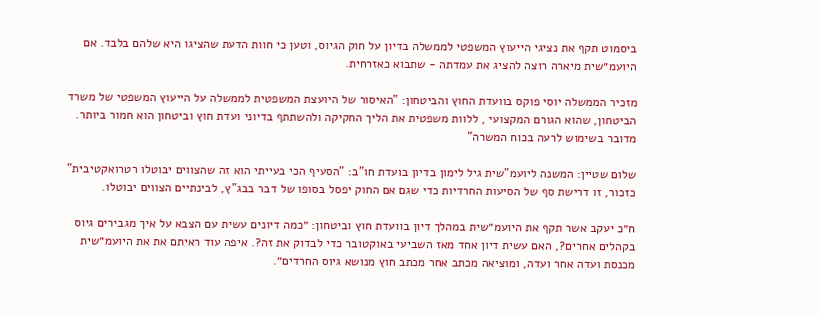ביסמוט תקף את נציגי הייעוץ המשפטי לממשלה בדיון על חוק הגיוס, וטען כי חוות הדעת שהציגו היא שלהם בלבד. אם היועמ״שית מיארה רוצה להציג את עמדתה - שתבוא כאזרחית.

מזכיר הממשלה יוסי פוקס בוועדת החוץ והביטחון: "האיסור של היועצת המשפטית לממשלה על הייעוץ המשפטי של משרד הביטחון, שהוא הגורם המקצועי , ללוות משפטית את הליך החקיקה ולהשתתף בדיוני ועדת חוץ וביטחון הוא חמור ביותר. מדובר בשימוש לרעה בכוח המשרה"

שלום שטיין: המשנה ליועמ"שית גיל לימון בדיון בועדת חו"ב: "הסעיף הכי בעייתי הוא זה שהצווים יבוטלו רטרואקטיבית" כזכור, זו דרישת סף של הסיעות החרדיות כדי שגם אם החוק יפסל בסופו של דבר בבג"ץ, לבינתיים הצווים יבוטלו.

ח״כ יעקב אשר תקף את היועמ״שית במהלך דיון בוועדת חוץ וביטחון: ״כמה דיונים עשית עם הצבא על איך מגבירים גיוס בקהלים אחרים?, האם עשית דיון אחד מאז השביעי באוקטובר כדי לבדוק את זה?. איפה עוד ראיתם את את היועמ״שית מכנסת ועדה אחר ועדה, ומוציאה מכתב אחר מכתב חוץ מנושא גיוס החרדים״.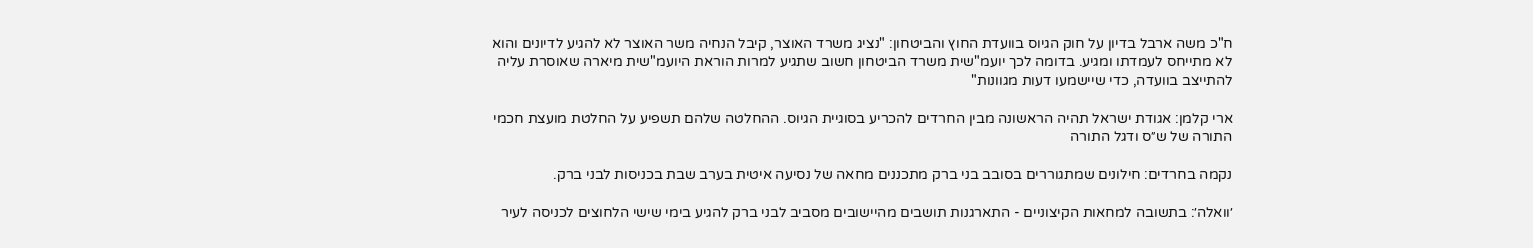ח"כ משה ארבל בדיון על חוק הגיוס בוועדת החוץ והביטחון: "נציג משרד האוצר, קיבל הנחיה משר האוצר לא להגיע לדיונים והוא לא מתייחס לעמדתו ומגיע. בדומה לכך יועמ"שית משרד הביטחון חשוב שתגיע למרות הוראת היועמ"שית מיארה שאוסרת עליה להתייצב בוועדה, כדי שיישמעו דעות מגוונות"

ארי קלמן: אגודת ישראל תהיה הראשונה מבין החרדים להכריע בסוגיית הגיוס. ההחלטה שלהם תשפיע על החלטת מועצת חכמי התורה של ש״ס ודגל התורה

נקמה בחרדים: חילונים שמתגוררים בסובב בני ברק מתכננים מחאה של נסיעה איטית בערב שבת בכניסות לבני ברק.

׳וואלה׳: בתשובה למחאות הקיצוניים - התארגנות תושבים מהיישובים מסביב לבני ברק להגיע בימי שישי הלחוצים לכניסה לעיר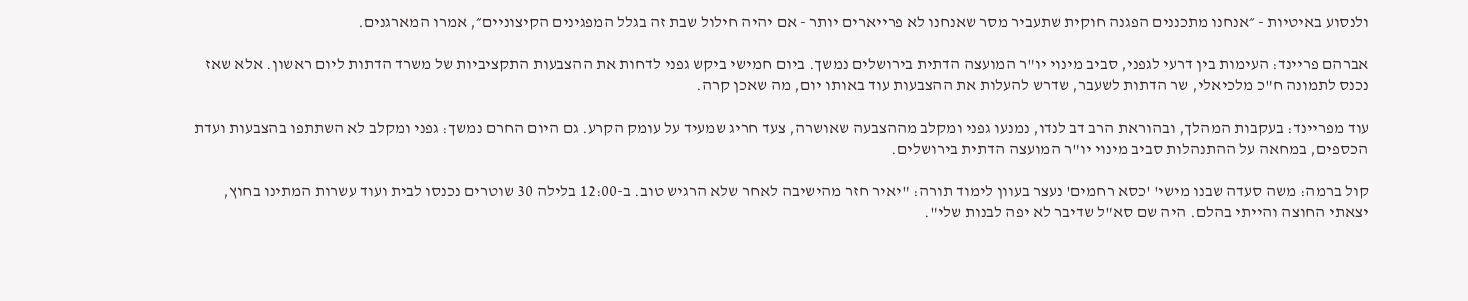ולנסוע באיטיות - ״אנחנו מתכננים הפגנה חוקית שתעביר מסר שאנחנו לא פרייארים יותר - אם יהיה חילול שבת זה בגלל המפגינים הקיצוניים״, אמרו המארגנים.

אברהם פריינד: העימות בין דרעי לגפני, סביב מינוי יו"ר המועצה הדתית בירושלים נמשך. ביום חמישי ביקש גפני לדחות את ההצבעות התקציביות של משרד הדתות ליום ראשון. אלא שאז נכנס לתמונה ח"כ מלכיאלי, שר הדתות לשעבר, שדרש להעלות את ההצבעות עוד באותו יום, מה שאכן קרה.

עוד מפריינד: בעקבות המהלך, ובהוראת הרב דב לנדו, נמנעו גפני ומקלב מההצבעה שאושרה, צעד חריג שמעיד על עומק הקרע. גם היום החרם נמשך: גפני ומקלב לא השתתפו בהצבעות ועדת הכספים, במחאה על ההתנהלות סביב מינוי יו"ר המועצה הדתית בירושלים.

קול ברמה: משה סעדה שבנו מישי' 'כסא רחמים' נעצר בעוון לימוד תורה: "יאיר חזר מהישיבה לאחר שלא הרגיש טוב. ב-12:00 בלילה 30 שוטרים נכנסו לבית ועוד עשרות המתינו בחוץ, יצאתי החוצה והייתי בהלם. היה שם סא"ל שדיבר לא יפה לבנות שלי".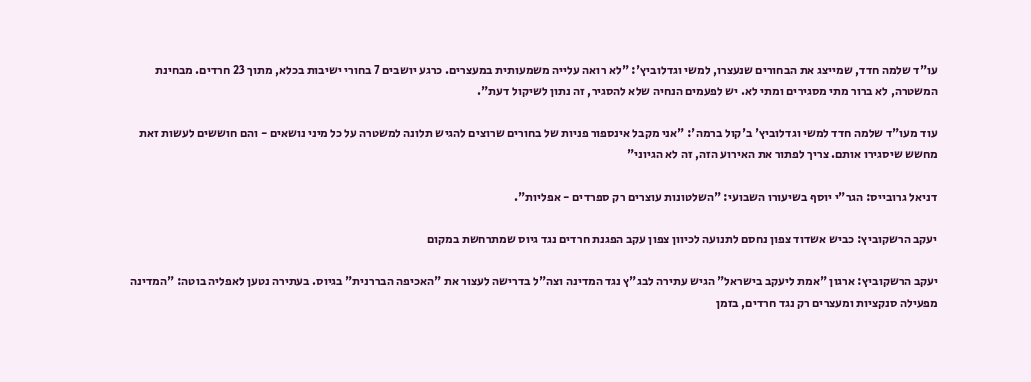עו"ד שלמה חדד, שמייצג את הבחורים שנעצרו, למשי וגדלוביץ': "לא רואה עלייה משמעותית במעצרים. כרגע יושבים 7 בחורי ישיבות בכלא, מתוך 23 חרדים. מבחינת המשטרה, לא ברור מתי מסגירים ומתי לא. יש לפעמים הנחיה שלא להסגיר, זה נתון לשיקול דעת".

עוד מעו"ד שלמה חדד למשי וגדלוביץ' ב'קול ברמה': "אני מקבל אינספור פניות של בחורים שרוצים להגיש תלונה למשטרה על כל מיני נושאים - והם חוששים לעשות זאת מחשש שיסגירו אותם. צריך לפתור את האירוע הזה, זה לא הגיוני"

דניאל גרובייס: הגר"י יוסף בשיעורו השבועי: "השלטונות עוצרים רק ספרדים - אפליות".

יעקב הרשקוביץ: כביש אשדוד צפון נחסם לתנועה לכיוון צפון עקב הפגנת חרדים נגד גיוס שמתרחשת במקום

יעקב הרשקוביץ: ארגון "אמת ליעקב בישראל" הגיש עתירה לבג"ץ נגד המדינה וצה"ל בדרישה לעצור את "האכיפה הבררנית" בגיוס. בעתירה נטען לאפליה בוטה: "המדינה מפעילה סנקציות ומעצרים רק נגד חרדים, בזמן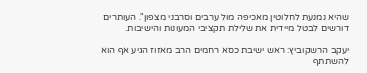שהיא נמנעת לחלוטין מאכיפה מול ערבים וסרבני מצפון". העותרים דורשים לבטל מיידית את שלילת תקציבי המעונות והישיבות.

יעקב הרשקוביץ: ראש ישיבת כסא רחמים הרב מאזוז הגיע אף הוא להשתתף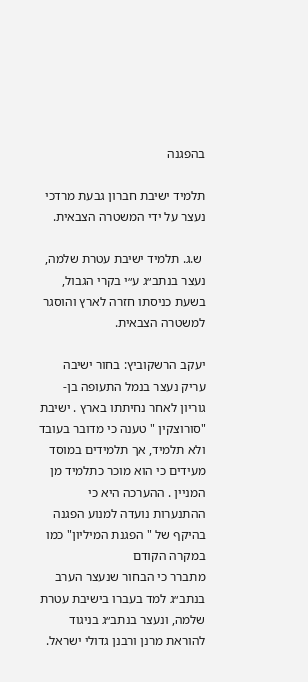בהפגנה

תלמיד ישיבת חברון גבעת מרדכי נעצר על ידי המשטרה הצבאית.

 ש.ג. תלמיד ישיבת עטרת שלמה, נעצר בנתב״ג ע״י בקרי הגבול, בשעת כניסתו חזרה לארץ והוסגר למשטרה הצבאית.

יעקב הרשקוביץ: בחור ישיבה עריק נעצר בנמל התעופה בן-גוריון לאחר נחיתתו בארץ . ישיבת "סורוצקין " טענה כי מדובר בעובד ולא תלמיד, אך תלמידים במוסד מעידים כי הוא מוכר כתלמיד מן המניין . ההערכה היא כי ההתנערות נועדה למנוע הפגנה בהיקף של " הפגנת המיליון" כמו במקרה הקודם
מתברר כי הבחור שנעצר הערב בנתב״ג למד בעברו בישיבת עטרת שלמה, ונעצר בנתב״ג בניגוד להוראת מרנן ורבנן גדולי ישראל.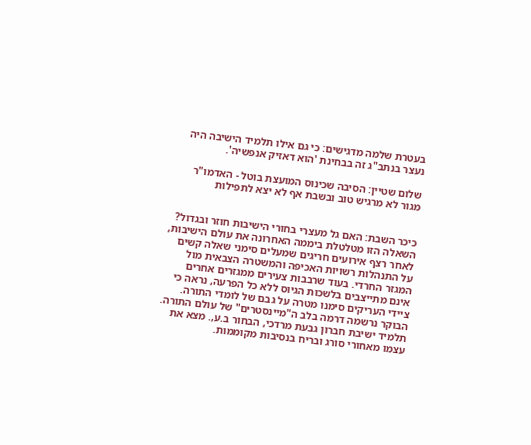בעטרת שלמה מדגישים: כי גם אילו תלמיד הישיבה היה נעצר בנתב"ג זה בבחינת 'הוא דאזיק אנפשיה'.

שלום שטיין: הסיבה שכינוס המועצת בוטל - האדמו"ר מגור לא מרגיש טוב ובשבת אף לא יצא לתפילות


כיכר השבת: האם גל מעצרי בחורי הישיבות חוזר ובגדול? השאלה הזו מטלטלת ביממה האחרונה את עולם הישיבות, לאחר רצף אירועים חריגים שמעלים סימני שאלה קשים על התנהלות רשויות האכיפה והמשטרה הצבאית מול המגזר החרדי. בעוד שרבבות צעירים ממגזרים אחרים אינם מתייצבים בלשכות הגיוס ללא כל הפרעה, נראה כי ציידי העריקים סימנו מטרה על גבם של לומדי התורה. הבוקר נרשמה דרמה בלב ה"מיינסטרים" של עולם התורה. תלמיד ישיבת חברון גבעת מרדכי, הבחור ב.ע,. מצא את עצמו מאחורי סורג ובריח בנסיבות מקוממות.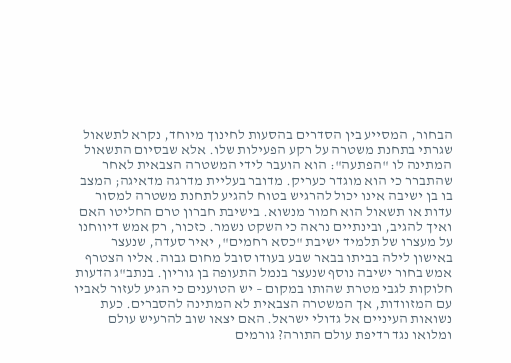הבחור, המסייע בין הסדרים בהסעות לחינוך מיוחד, נקרא לתשאול שגרתי בתחנת משטרה על רקע הפעילות שלו. אלא שבסיום התשאול המתינה לו "הפתעה": הוא הועבר לידי המשטרה הצבאית לאחר שהתברר כי הוא מוגדר כעריק. מדובר בעליית מדרגה מדאיגה; המצב בו בן ישיבה אינו יכול להרגיש בטוח להגיע לתחנת משטרה למסור עדות או תשאול הוא חמור מנשוא. בישיבת חברון טרם החליטו האם ואיך להגיב, ובינתיים נראה כי השקט נשמר. כזכור, רק אמש דיווחנו על מעצרו של תלמיד ישיבת "כסא רחמים", יאיר סעדה, שנעצר באישון לילה בביתו בבאר שבע בעודו סובל מחום גבוה. אליו הצטרף אמש בחור ישיבה נוסף שנעצר בנמל התעופה בן גוריון. בנתב"ג הדעות חלוקות לגבי מטרת שהותו במקום – יש הטוענים כי הגיע לעזור לאביו עם המזוודות, אך המשטרה הצבאית לא המתינה להסברים. כעת נשואות העיניים אל גדולי ישראל. האם יצאו שוב להרעיש עולם ומלואו נגד רדיפת עולם התורה? גורמים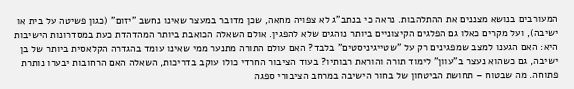המעורבים בנושא מצננים את ההתלהבות. נראה כי בנתב"ג לא צפויה מחאה, שכן מדובר במעצר שאינו נחשב "יזום" (כגון פשיטה על בית או ישיבה), ועל מקרים כאלו גם הפלגים הקיצוניים ביותר נוהגים שלא להפגין. אולם השאלה הכואבת ביותר המהדהדת כעת במסדרונות הישיבות היא: האם הגענו למצב שמפגינים רק על "שטייגיניסטים" בלבד? האם עולם התורה מתנער ממי שאינו עומד בהגדרה הקלאסית ביותר של בן ישיבה, גם כשהוא נעצר ב"עוון" לימוד תורה והוראת רבותיו? בעוד הציבור החרדי כולו עוקב בדריכות, השאלה האם הרחובות יבערו נותרת פתוחה. מה שבטוח – תחושת הביטחון של בחור הישיבה במרחב הציבורי ספגה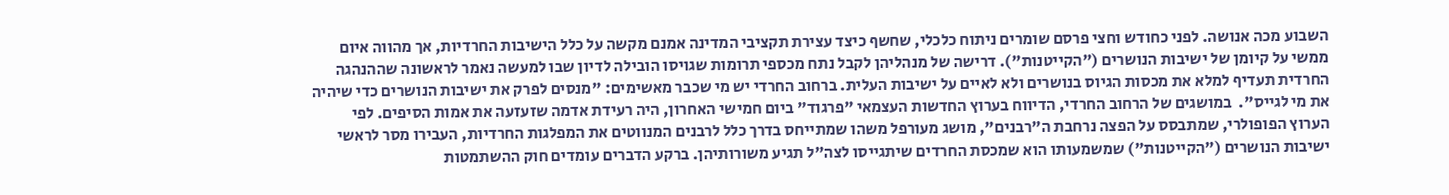השבוע מכה אנושה. לפני כחודש וחצי פרסם שומרים ניתוח כלכלי, שחשף כיצד עצירת תקציבי המדינה אמנם מקשה על כלל הישיבות החרדיות, אך מהווה איום ממשי על קיומן של ישיבות הנושרים ("הקייטנות"). דרישה של מנהליהן לקבל נתח מכספי תרומות שגויסו הובילה לדיון שבו למעשה נאמר לראשונה שההנהגה החרדית תעדיף למלא את מכסות הגיוס בנושרים ולא לאיים על ישיבות העלית. ברחוב החרדי יש מי שכבר מאשימים: "מנסים לפרק את ישיבות הנושרים כדי שיהיה את מי לגייס".  במושגים של הרחוב החרדי, הדיווח בערוץ החדשות העצמאי "פרגוד" ביום חמישי האחרון, היה רעידת אדמה שזעזעה את אמות הסיפים. לפי הערוץ הפופולרי, שמתבסס על הפצה נרחבת ה"רבנים", מושג מעורפל משהו שמתייחס בדרך כלל לרבנים המנווטים את המפלגות החרדיות, העבירו מסר לראשי ישיבות הנושרים ("הקייטנות") שמשמעותו הוא שמכסת החרדים שיתגייסו לצה"ל תגיע משורותיהן. ברקע הדברים עומדים חוק ההשתמטות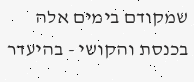שמקודם בימים אלה בכנסת והקושי - בהיעדר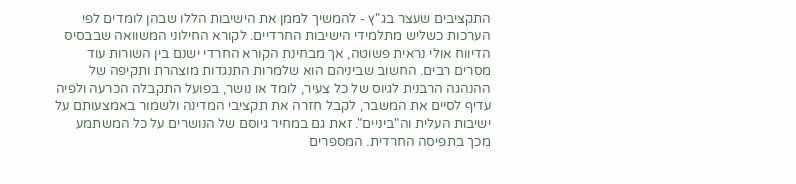התקציבים שעצר בג"ץ - להמשיך לממן את הישיבות הללו שבהן לומדים לפי הערכות כשליש מתלמידי הישיבות החרדיים. לקורא החילוני המשוואה שבבסיס הדיווח אולי נראית פשוטה, אך מבחינת הקורא החרדי ישנם בין השורות עוד מסרים רבים. החשוב שביניהם הוא שלמרות התנגדות מוצהרת ותקיפה של ההנהגה הרבנית לגיוס של כל צעיר, לומד או נושר, בפועל התקבלה הכרעה ולפיה עדיף לסיים את המשבר, לקבל חזרה את תקציבי המדינה ולשמור באמצעותם על ישיבות העלית וה"ביניים". זאת גם במחיר גיוסם של הנושרים על כל המשתמע מכך בתפיסה החרדית. המספרים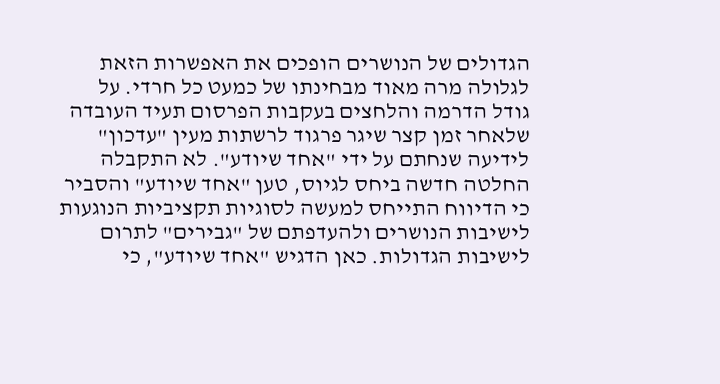הגדולים של הנושרים הופכים את האפשרות הזאת לגלולה מרה מאוד מבחינתו של כמעט כל חרדי. על גודל הדרמה והלחצים בעקבות הפרסום תעיד העובדה שלאחר זמן קצר שיגר פרגוד לרשתות מעין "עדכון" לידיעה שנחתם על ידי "אחד שיודע". לא התקבלה החלטה חדשה ביחס לגיוס, טען "אחד שיודע" והסביר כי הדיווח התייחס למעשה לסוגיות תקציביות הנוגעות לישיבות הנושרים ולהעדפתם של "גבירים" לתרום לישיבות הגדולות. כאן הדגיש "אחד שיודע", כי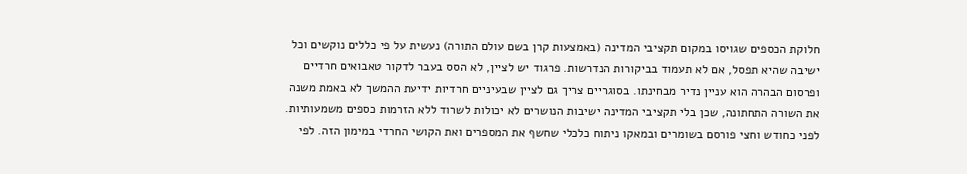חלוקת הכספים שגויסו במקום תקציבי המדינה (באמצעות קרן בשם עולם התורה) נעשית על פי כללים נוקשים וכל ישיבה שהיא תפסל, אם לא תעמוד בביקורות הנדרשות. פרגוד יש לציין, לא הסס בעבר לדקור טאבואים חרדיים ופרסום הבהרה הוא עניין נדיר מבחינתו. בסוגריים צריך גם לציין שבעיניים חרדיות ידיעת ההמשך לא באמת משנה את השורה התחתונה, שכן בלי תקציבי המדינה ישיבות הנושרים לא יכולות לשרוד ללא הזרמות כספים משמעותיות. לפני כחודש וחצי פורסם בשומרים ובמאקו ניתוח כלכלי שחשף את המספרים ואת הקושי החרדי במימון הזה. לפי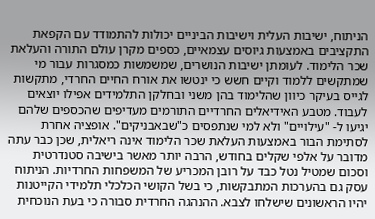הניתוח, ישיבות העלית וישיבות הביניים יכולות להתמודד עם הקפאת התקציבים באמצעות גיוסים עצמאיים, כספים מקרן עולם התורה והעלאת שכר הלימוד. לעומתן ישיבות הנושרים, שמשמשות כמסגרות עבור מי שמתקשים ללמוד וקיים חשש כי ינטשו את אורח החיים החרדי, מתקשות לגייס בעיקר כיוון שהלימוד בהן משני ובחלקן התלמידים אפילו יוצאים לעבוד. מטבע האידיאלים החרדיים התורמים מעדיפים שהכספים שלהם יגיעו ל- "עילויים" ולא למי שנתפסים כ"שבאבניקים". אופציה אחרת לסתימת הבור באמצעות העלאת שכר הלימוד אינה ריאלית, שכן כבר עתה מדובר על אלפי שקלים בחודש, הרבה יותר מאשר בישיבה סטנדרטית וסכום שמטיל נטל כבד על רובן המכריע של המשפחות החרדיות. הניתוח עסק גם בהערכות המתבקשות, כי בשל הקושי הכלכלי תלמידי הקייטנות יהיו הראשונים שישלחו לצבא. ההנהגה החרדית סבורה כי בעת הנוכחית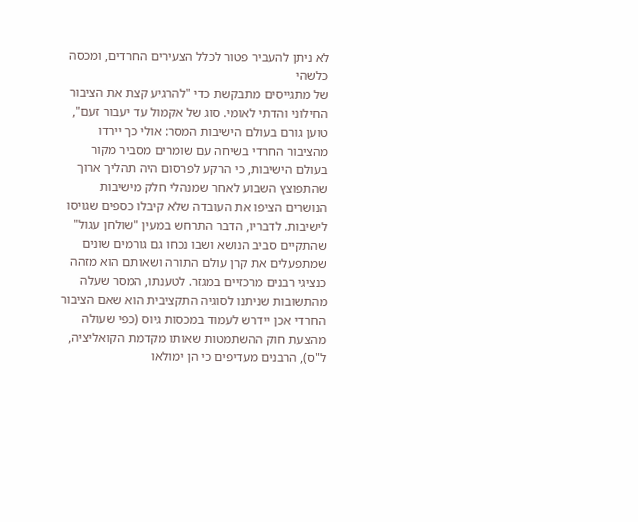לא ניתן להעביר פטור לכלל הצעירים החרדים, ומכסה כלשהי
של מתגייסים מתבקשת כדי "להרגיע קצת את הציבור החילוני והדתי לאומי. סוג של אקמול עד יעבור זעם", טוען גורם בעולם הישיבות המסר: אולי כך יירדו מהציבור החרדי בשיחה עם שומרים מסביר מקור בעולם הישיבות, כי הרקע לפרסום היה תהליך ארוך שהתפוצץ השבוע לאחר שמנהלי חלק מישיבות הנושרים הציפו את העובדה שלא קיבלו כספים שגויסו לישיבות. לדבריו, הדבר התרחש במעין "שולחן עגול" שהתקיים סביב הנושא ושבו נכחו גם גורמים שונים שמתפעלים את קרן עולם התורה ושאותם הוא מזהה כנציגי רבנים מרכזיים במגזר. לטענתו, המסר שעלה מהתשובות שניתנו לסוגיה התקציבית הוא שאם הציבור החרדי אכן יידרש לעמוד במכסות גיוס (כפי שעולה מהצעת חוק ההשתמטות שאותו מקדמת הקואליציה, ל"ס), הרבנים מעדיפים כי הן ימולאו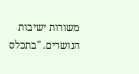משורות ישיבות הנושרים. "בתכלס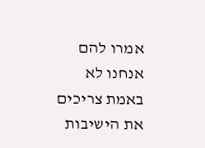אמרו להם אנחנו לא באמת צריכים את הישיבות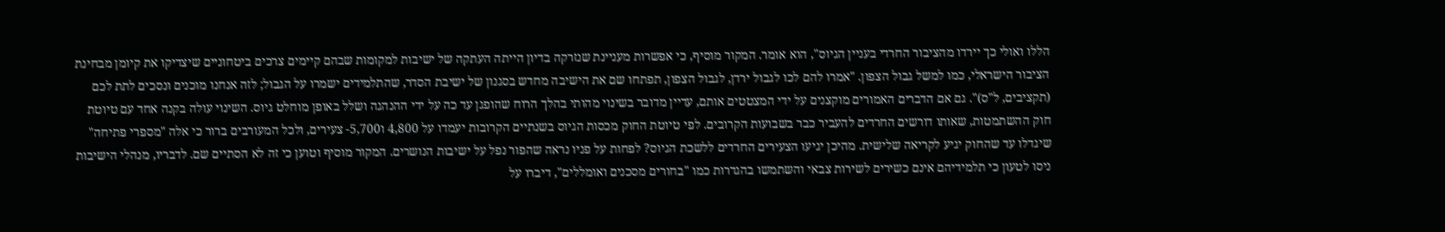הללו ואולי כך יירדו מהציבור החרדי בעניין הגיוס", הוא אומר. המקור מוסיף, כי אפשרות מעניינת שנזרקה בדיון הייתה העתקה של ישיבות למקומות שבהם קיימים צרכים ביטחוניים שיצדיקו את קיומן מבחינת הציבור הישראלי, כמו למשל גבול הצפון. "אמרו להם לכו לגבול ירדן, לגבול הצפון, תפתחו שם את הישיבה מחדש בסגנון של ישיבת הסדר, שהתלמידים ישמרו על הגבול; לזה אנחנו מוכנים ונסכים לתת לכם (תקציבים, ל"ס)". גם אם הדברים האמורים מוקצנים על ידי המצטטים אותם, עדיין מדובר בשינוי מהותי בהלך הרוח שהופגן עד כה על ידי ההנהגה ושלל באופן מוחלט גיוס. השינוי עולה בקנה אחד עם טיוטת חוק ההשתמטות, שאותו דורשים החרדים להעביר כבר בשבועות הקרובים. לפי טיוטת החוק מכסות הגיוס בשנתיים הקרובות יעמדו על 4,800 ו5,700- צעירים, ולכל המעורבים ברור כי אלה "מספרי פתיחה" שיגדלו עד שהחוק יגיע לקריאה שלישית. מהיכן יגיעו הצעירים החרדים ללשכת הגיוס? לפחות על פניו נראה שהפור נפל על ישיבות הנושרים. המקור מוסיף וטוען כי זה לא הסתיים שם. לדבריו, מנהלי הישיבות ניסו לטעון כי תלמידיהם אינם כשירים לשירות צבאי והשתמשו בהגדרות כמו "בחורים מסכנים ואומללים", דיברו על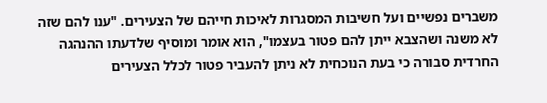משברים נפשיים ועל חשיבות המסגרות לאיכות חייהם של הצעירים. "ענו להם שזה לא משנה ושהצבא ייתן להם פטור בעצמו", הוא אומר ומוסיף שלדעתו ההנהגה החרדית סבורה כי בעת הנוכחית לא ניתן להעביר פטור לכלל הצעירים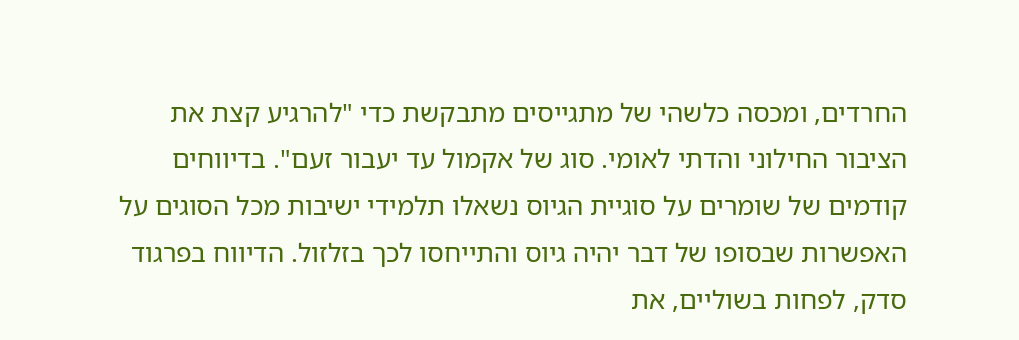החרדים, ומכסה כלשהי של מתגייסים מתבקשת כדי "להרגיע קצת את הציבור החילוני והדתי לאומי. סוג של אקמול עד יעבור זעם". בדיווחים קודמים של שומרים על סוגיית הגיוס נשאלו תלמידי ישיבות מכל הסוגים על האפשרות שבסופו של דבר יהיה גיוס והתייחסו לכך בזלזול. הדיווח בפרגוד סדק, לפחות בשוליים, את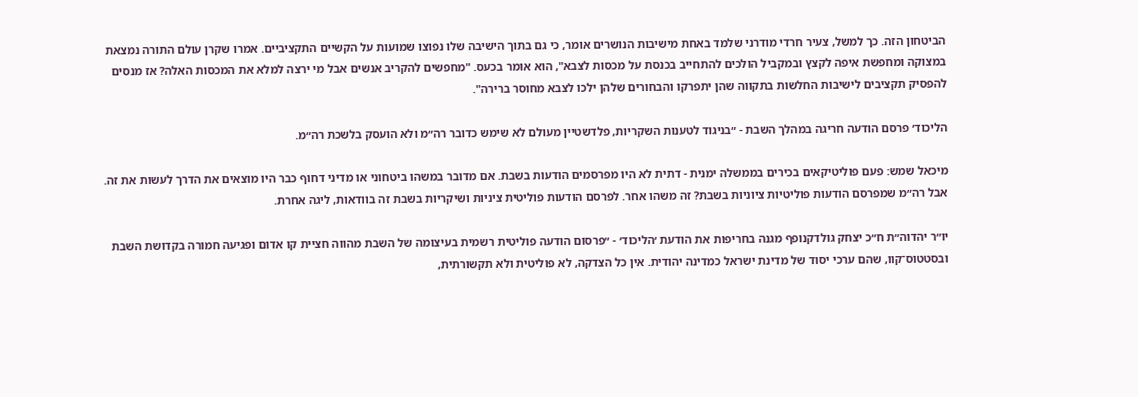הביטחון הזה. כך למשל, צעיר חרדי מודרני שלמד באחת מישיבות הנושרים אומר, כי גם בתוך הישיבה שלו נפוצו שמועות על הקשיים התקציביים. אמרו שקרן עולם התורה נמצאת במצוקה ומחפשת איפה לקצץ ובמקביל הולכים להתחייב בכנסת על מכסות לצבא", הוא אומר בכעס. "מחפשים להקריב אנשים אבל מי ירצה למלא את המכסות האלה? אז מנסים להפסיק תקציבים לישיבות החלשות בתקווה שהן יתפרקו והבחורים שלהן ילכו לצבא מחוסר ברירה".

הליכוד׳ פרסם הודעה חריגה במהלך השבת - ״בניגוד לטענות השקריות, פלדשטיין מעולם לא שימש כדובר רה״מ ולא הועסק בלשכת רה״מ.

מיכאל שמש: פעם פוליטיקאים בכירים בממשלה ימנית - דתית לא היו מפרסמים הודעות בשבת. אם מדובר במשהו ביטחוני או מדיני דחוף כבר היו מוצאים את הדרך לעשות את זה. אבל רה״מ שמפרסם הודעות פוליטיות ציוניות בשבת? זה משהו אחר. לפרסם הודעות פוליטית ציניות ושיקריות בשבת זה בוודאות, ליגה אחרת.

יו״ר יהדוה״ת ח״כ יצחק גולדקנופף מגנה בחריפות את הודעת ׳הליכוד׳ - ״פרסום הודעה פוליטית רשמית בעיצומה של השבת מהווה חציית קו אדום ופגיעה חמורה בקדושת השבת ובסטטוס־קוו, שהם ערכי יסוד של מדינת ישראל כמדינה יהודית. אין כל הצדקה, לא פוליטית ולא תקשורתית,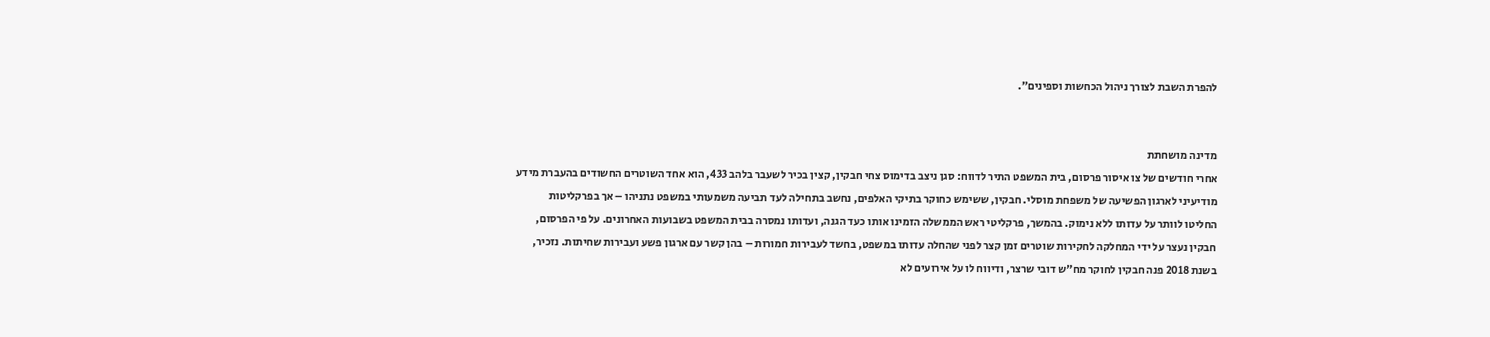להפרת השבת לצורך ניהול הכחשות וספינים״.


מדינה מושחתת
אחרי חודשים של צו איסור פרסום, בית המשפט התיר לדווח: סגן ניצב בדימוס צחי חבקין, קצין בכיר לשעבר בלהב 433, הוא אחד השוטרים החשודים בהעברת מידע מודיעיני לארגון הפשיעה של משפחת מוסלי. חבקין, ששימש כחוקר בתיקי האלפים, נחשב בתחילה לעד תביעה משמעותי במשפט נתניהו – אך בפרקליטות החליטו לוותר על עדותו ללא נימוק. בהמשך, פרקליטי ראש הממשלה הזמינו אותו כעד הגנה, ועדותו נמסרה בבית המשפט בשבועות האחרונים. על פי הפרסום, חבקין נעצר על ידי המחלקה לחקירות שוטרים זמן קצר לפני שהחלה עדותו במשפט, בחשד לעבירות חמורות – בהן קשר עם ארגון פשע ועבירות שחיתות. נזכיר, בשנת 2018 פנה חבקין לחוקר מח"ש דובי שרצר, ודיווח לו על אירועים לא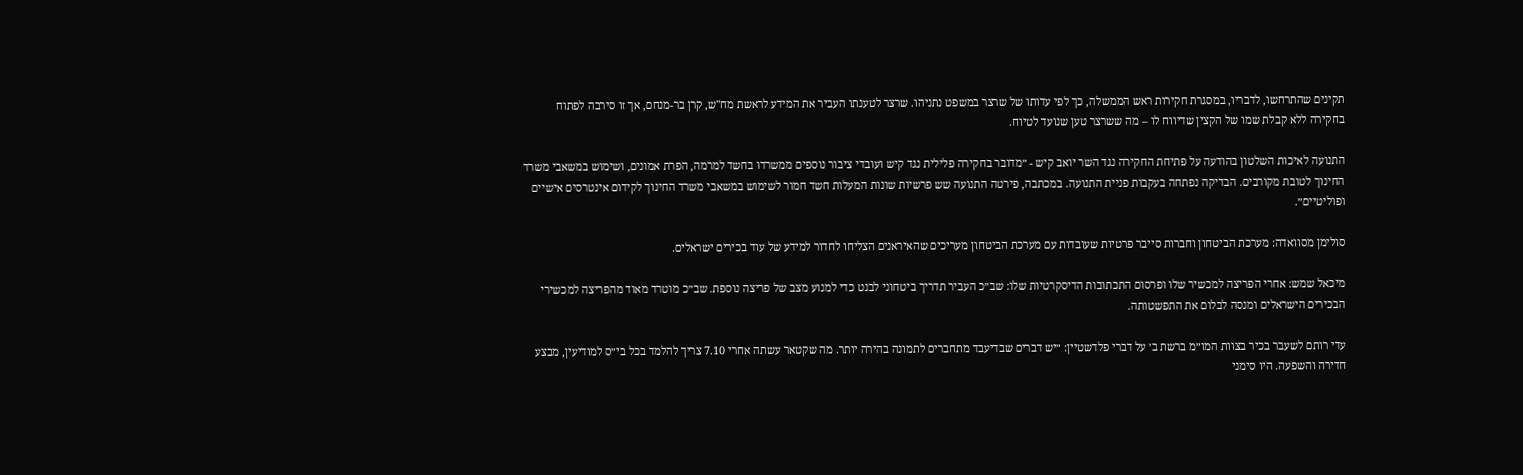תקינים שהתרחשו, לדבריו, במסגרת חקירות ראש הממשלה, כך לפי עדותו של שרצר במשפט נתניהו. שרצר לטענתו העביר את המידע לראשת מח"ש, קרן בר-מנחם, אך זו סירבה לפתוח בחקירה ללא קבלת שמו של הקצין שדיווח לו – מה ששרצר טען שנועד לטיוח.

התנועה לאיכות השלטון בהודעה על פתיחת החקירה נגד השר יואב קיש - ״מדובר בחקירה פלילית נגד קיש ועובדי ציבור נוספים ממשרדו בחשד למרמה, הפרת אמונים, ושימוש במשאבי משרד החינוך לטובת מקורבים. הבדיקה נפתחה בעקבות פניית התנועה. במכתבה, פירטה התנועה שש פרשיות שונות המעלות חשד חמור לשימוש במשאבי משרד החינוך לקידום אינטרסים אישיים ופוליטיים״.

סולימן מסוואדה: מערכת הביטחון וחברות סייבר פרטיות שעובדות עם מערכת הביטחון מעריכים שהאיראנים הצליחו לחדור למידע של עוד בכירים ישראלים.

מיכאל שמש: אחרי הפריצה למכשיר שלו ופרסום התכתובות הדיסקרטיות שלו: שב״כ העביר תדריך ביטחוני לבנט כדי למנוע מצב של פריצה נוספת. שב״כ מוטרד מאוד מהפריצה למכשירי הבכירים הישראלים ומנסה לבלום את התפשטותה.

עדי רותם לשעבר בכיר בצוות המו״מ ברשת ב׳ על דברי פלדשטיין: ״יש דברים שבדיעבד מתחברים לתמונה בהירה יותר. מה שקטאר עשתה אחרי 7.10 צריך להלמד בכל בי״ס למודיעין, מבצע חדירה והשפעה. היו סימני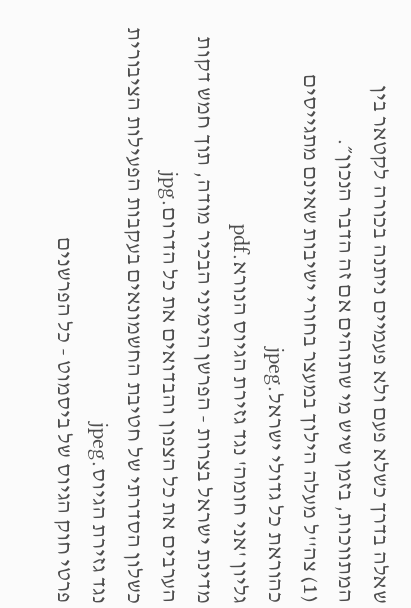שאלה בדרך כשלא פעם ולא פעמיים ניתנה בכורה לקטאר בין המתווכות, בזמן שיש מי שתוהים אם זה הדבר הנכון״.
(1) צה''ל מעלה הילוך במעצר בחורי ישיבות שאינם מתגייסים כהוראת כל גדולי ישראל.jpeg
גליון 'אני חומה' נגד גזירת הגיוס הנורא.pdf
מדינת ישראל בצרות - הפרשן הימיני הבכיר מודה, תוך חמש דקות הערבים את כל הצפון והבדואים את כל הדרום.jpg
כשלון הסדרתי של חטיבת החשמונאים בעקבות הפעילות הציבורית נגד גזירת הגיוס.jpeg
פרטי חוק הגיוס של ביסמוט - כל הפרשנים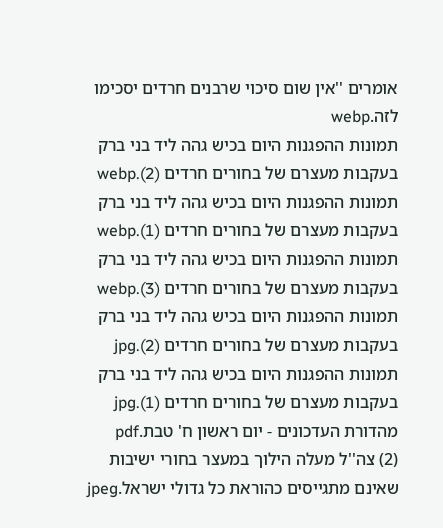אומרים ''אין שום סיכוי שרבנים חרדים יסכימו לזה.webp
תמונות ההפגנות היום בכיש גהה ליד בני ברק בעקבות מעצרם של בחורים חרדים (2).webp
תמונות ההפגנות היום בכיש גהה ליד בני ברק בעקבות מעצרם של בחורים חרדים (1).webp
תמונות ההפגנות היום בכיש גהה ליד בני ברק בעקבות מעצרם של בחורים חרדים (3).webp
תמונות ההפגנות היום בכיש גהה ליד בני ברק בעקבות מעצרם של בחורים חרדים (2).jpg
תמונות ההפגנות היום בכיש גהה ליד בני ברק בעקבות מעצרם של בחורים חרדים (1).jpg
מהדורת העדכונים - יום ראשון ח' טבת.pdf
(2) צה''ל מעלה הילוך במעצר בחורי ישיבות שאינם מתגייסים כהוראת כל גדולי ישראל.jpeg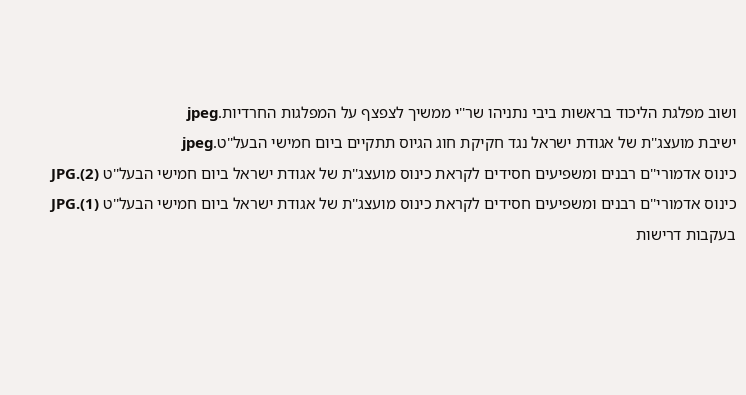ושוב מפלגת הליכוד בראשות ביבי נתניהו שר''י ממשיך לצפצף על המפלגות החרדיות.jpeg
ישיבת מועצג''ת של אגודת ישראל נגד חקיקת חוג הגיוס תתקיים ביום חמישי הבעל''ט.jpeg
כינוס אדמורי''ם רבנים ומשפיעים חסידים לקראת כינוס מועצג''ת של אגודת ישראל ביום חמישי הבעל''ט (2).JPG
כינוס אדמורי''ם רבנים ומשפיעים חסידים לקראת כינוס מועצג''ת של אגודת ישראל ביום חמישי הבעל''ט (1).JPG
בעקבות דרישות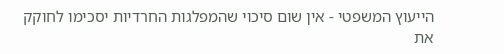הייעוץ המשפטי - אין שום סיכוי שהמפלגות החרדיות יסכימו לחוקק את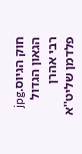חוק הגיוס.jpg
הגאון הגדול רבי אהרן פלדמן שליט''א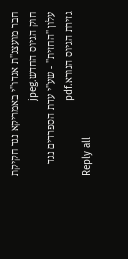חבר מועצג''ת אגדו''י באמריקא נגד חקיקת חוק הגיוס החדש.jpeg
עלון ''החזית'' - שע''י עדת הספרדים נגד גזירת הגיוס הנורא.pdf
Reply all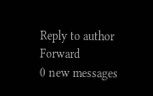Reply to author
Forward
0 new messages